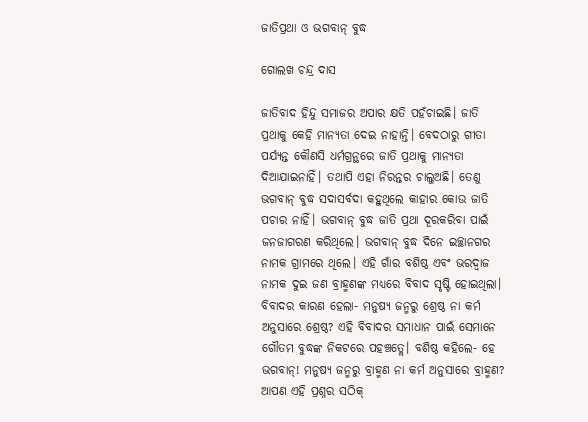ଜାତିପ୍ରଥା ଓ ଭଗବାନ୍‌ ବୁଦ୍ଧ

ଗୋଲଖ ଚନ୍ଦ୍ର ଦାସ

ଜାତିବାଦ ହିନ୍ଦୁ ସମାଜର ଅପାର କ୍ଷତି ପହଁଚାଇଛି। ଜାତି ପ୍ରଥାକୁ କେହି ମାନ୍ୟତା ଦେଇ ନାହାନ୍ତି। ବେଦଠାରୁ ଗୀତା ପର୍ଯ୍ୟନ୍ତ କୌଣସି ଧର୍ମଗ୍ରନ୍ଥରେ ଜାତି ପ୍ରଥାକୁ ମାନ୍ୟତା ଦିଆଯାଇନାହିଁ। ତଥାପି ଏହା ନିରନ୍ତର ଚାଲୁଅଛି। ତେଣୁ ଭଗବାନ୍‌ ବୁଦ୍ଧ ସଦାସର୍ବଦା କହୁଥିଲେ କାହାର କୋଉ ଜାତି ପଚାର ନାହିଁ। ଭଗବାନ୍‌ ବୁଦ୍ଧ ଜାତି ପ୍ରଥା ଦୂରକରିବା ପାଇଁ ଜନଜାଗରଣ କରିଥିଲେ। ଭଗବାନ୍‌ ବୁଦ୍ଧ ଦିନେ ଇଚ୍ଛାନଗର ନାମକ ଗ୍ରାମରେ ଥିଲେ। ଏହି ଗାଁର ବଶିଷ୍ଠ ଏବଂ ଭରଦ୍ୱାଜ ନାମକ ଦୁଇ ଜଣ ବ୍ରାହ୍ମଣଙ୍କ ମଧ୍ୟରେ ବିବାଦ ସୃଷ୍ଟି ହୋଇଥିଲା। ବିବାଦର କାରଣ ହେଲା- ମନୁଷ୍ୟ ଜନ୍ମରୁ ଶ୍ରେଷ୍ଠ ନା କର୍ମ ଅନୁସାରେ ଶ୍ରେଷ୍ଠ? ଏହି ବିବାଦର ସମାଧାନ ପାଇଁ ସେମାନେ ଗୌତମ ବୁଦ୍ଧଙ୍କ ନିକଟରେ ପହଞ୍ଚତ୍ଲେ। ବଶିଷ୍ଠ କହିଲେ- ହେ ଭଗବାନ୍‌! ମନୁଷ୍ୟ ଜନ୍ମରୁ ବ୍ରାହ୍ମଣ ନା କର୍ମ ଅନୁସାରେ ବ୍ରାହ୍ମଣ? ଆପଣ ଏହି ପ୍ରଶ୍ନର ସଠିକ୍‌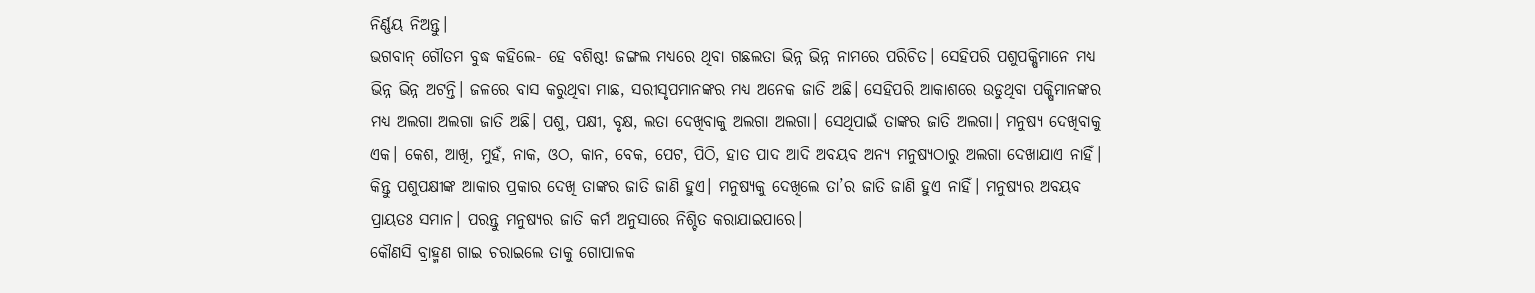ନିର୍ଣ୍ଣୟ ନିଅନ୍ତୁ।
ଭଗବାନ୍‌ ଗୌତମ ବୁଦ୍ଧ କହିଲେ- ହେ ବଶିଷ୍ଠ! ଜଙ୍ଗଲ ମଧ୍ୟରେ ଥିବା ଗଛଲତା ଭିନ୍ନ ଭିନ୍ନ ନାମରେ ପରିଚିତ। ସେହିପରି ପଶୁପକ୍ଷିମାନେ ମଧ୍ୟ ଭିନ୍ନ ଭିନ୍ନ ଅଟନ୍ତି। ଜଳରେ ବାସ କରୁଥିବା ମାଛ, ସରୀସୃପମାନଙ୍କର ମଧ୍ୟ ଅନେକ ଜାତି ଅଛି। ସେହିପରି ଆକାଶରେ ଉଡୁଥିବା ପକ୍ଷିମାନଙ୍କର ମଧ୍ୟ ଅଲଗା ଅଲଗା ଜାତି ଅଛି। ପଶୁ, ପକ୍ଷୀ, ବୃକ୍ଷ, ଲତା ଦେଖିବାକୁ ଅଲଗା ଅଲଗା। ସେଥିପାଇଁ ତାଙ୍କର ଜାତି ଅଲଗା। ମନୁଷ୍ୟ ଦେଖିବାକୁ ଏକ। କେଶ, ଆଖି, ମୁହଁ, ନାକ, ଓଠ, କାନ, ବେକ, ପେଟ, ପିଠି, ହାତ ପାଦ ଆଦି ଅବୟବ ଅନ୍ୟ ମନୁଷ୍ୟଠାରୁ ଅଲଗା ଦେଖାଯାଏ ନାହିଁ। କିନ୍ତୁ ପଶୁପକ୍ଷୀଙ୍କ ଆକାର ପ୍ରକାର ଦେଖି ତାଙ୍କର ଜାତି ଜାଣି ହୁଏ। ମନୁଷ୍ୟକୁ ଦେଖିଲେ ତା’ର ଜାତି ଜାଣି ହୁଏ ନାହିଁ। ମନୁଷ୍ୟର ଅବୟବ ପ୍ରାୟତଃ ସମାନ। ପରନ୍ତୁ ମନୁଷ୍ୟର ଜାତି କର୍ମ ଅନୁସାରେ ନିଶ୍ଚିତ କରାଯାଇପାରେ।
କୌଣସି ବ୍ରାହ୍ମଣ ଗାଇ ଚରାଇଲେ ତାକୁ ଗୋପାଳକ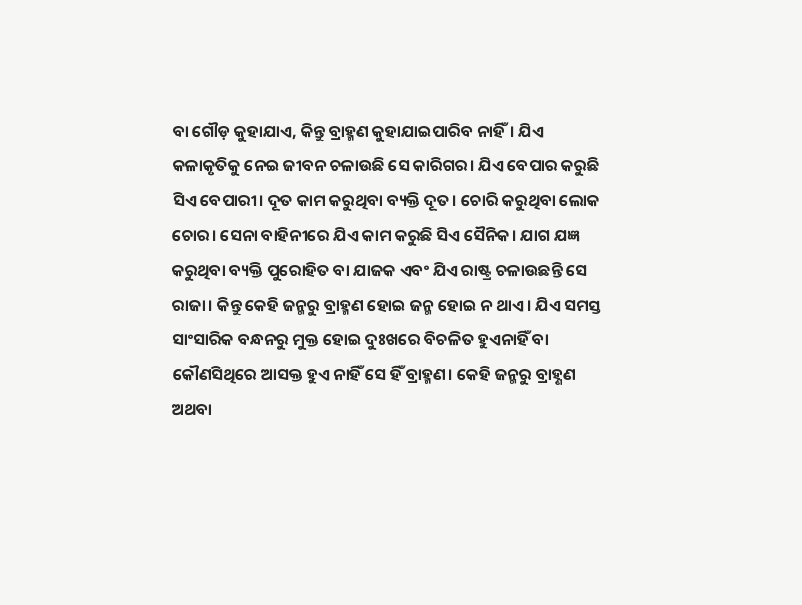ବା ଗୌଡ଼ କୁହାଯାଏ, କିନ୍ତୁ ବ୍ରାହ୍ମଣ କୁହାଯାଇପାରିବ ନାହିଁ। ଯିଏ କଳାକୃତିକୁ ନେଇ ଜୀବନ ଚଳାଉଛି ସେ କାରିଗର। ଯିଏ ବେପାର କରୁଛି ସିଏ ବେପାରୀ। ଦୂତ କାମ କରୁଥିବା ବ୍ୟକ୍ତି ଦୂତ। ଚୋରି କରୁଥିବା ଲୋକ ଚୋର। ସେନା ବାହିନୀରେ ଯିଏ କାମ କରୁଛି ସିଏ ସୈନିକ। ଯାଗ ଯଜ୍ଞ କରୁଥିବା ବ୍ୟକ୍ତି ପୁରୋହିତ ବା ଯାଜକ ଏବଂ ଯିଏ ରାଷ୍ଟ୍ର ଚଳାଉଛନ୍ତି ସେ ରାଜା। କିନ୍ତୁ କେହି ଜନ୍ମରୁ ବ୍ରାହ୍ମଣ ହୋଇ ଜନ୍ମ ହୋଇ ନ ଥାଏ। ଯିଏ ସମସ୍ତ ସାଂସାରିକ ବନ୍ଧନରୁ ମୁକ୍ତ ହୋଇ ଦୁଃଖରେ ବିଚଳିତ ହୁଏନାହିଁ ବା କୌଣସିଥିରେ ଆସକ୍ତ ହୁଏ ନାହିଁ ସେ ହିଁ ବ୍ରାହ୍ମଣ। କେହି ଜନ୍ମରୁ ବ୍ରାହ୍ଣଣ ଅଥବା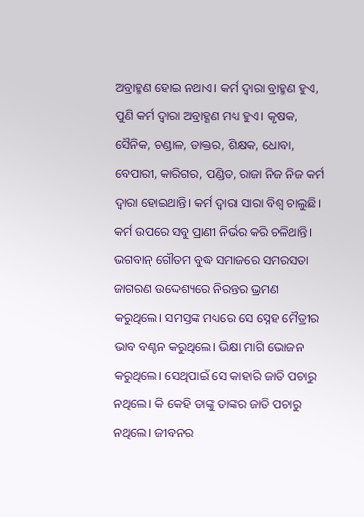ଅବ୍ରାହ୍ମଣ ହୋଇ ନଥାଏ। କର୍ମ ଦ୍ୱାରା ବ୍ରାହ୍ମଣ ହୁଏ, ପୁଣି କର୍ମ ଦ୍ୱାରା ଅବ୍ରାହ୍ଣଣ ମଧ୍ୟ ହୁଏ। କୃଷକ, ସୈନିକ, ଚଣ୍ଡାଳ, ଡାକ୍ତର, ଶିକ୍ଷକ, ଧୋବା, ବେପାରୀ, କାରିଗର, ପଣ୍ଡିତ, ରାଜା ନିଜ ନିଜ କର୍ମ ଦ୍ୱାରା ହୋଇଥାନ୍ତି। କର୍ମ ଦ୍ୱାରା ସାରା ବିଶ୍ୱ ଚାଲୁଛି। କର୍ମ ଉପରେ ସବୁ ପ୍ରାଣୀ ନିର୍ଭର କରି ଚଳିଥାନ୍ତି।
ଭଗବାନ୍‌ ଗୌତମ ବୁଦ୍ଧ ସମାଜରେ ସମରସତା ଜାଗରଣ ଉଦ୍ଦେଶ୍ୟରେ ନିରନ୍ତର ଭ୍ରମଣ କରୁଥିଲେ। ସମସ୍ତଙ୍କ ମଧ୍ୟରେ ସେ ସ୍ନେହ ମୈତ୍ରୀର ଭାବ ବଣ୍ଟନ କରୁଥିଲେ। ଭିକ୍ଷା ମାଗି ଭୋଜନ କରୁଥିଲେ। ସେଥିପାଇଁ ସେ କାହାରି ଜାତି ପଚାରୁ ନଥିଲେ। କି କେହି ତାଙ୍କୁ ତାଙ୍କର ଜାତି ପଚାରୁ ନଥିଲେ। ଜୀବନର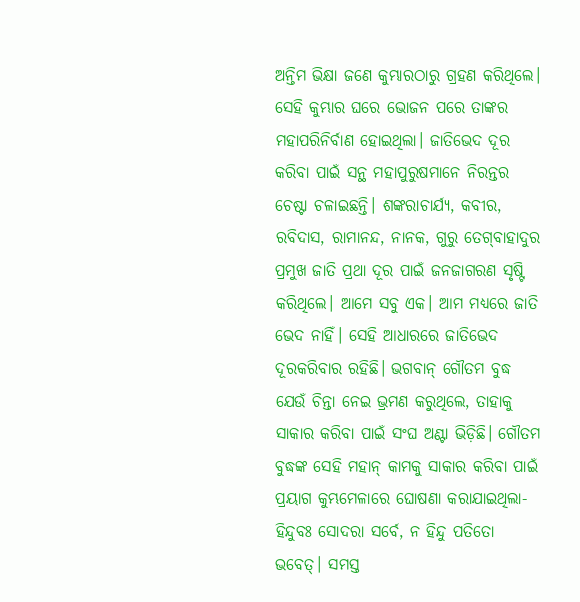ଅନ୍ତିମ ଭିକ୍ଷା ଜଣେ କୁମ୍ଭାରଠାରୁ ଗ୍ରହଣ କରିଥିଲେ। ସେହି କୁମ୍ଭାର ଘରେ ଭୋଜନ ପରେ ତାଙ୍କର ମହାପରିନିର୍ବାଣ ହୋଇଥିଲା। ଜାତିଭେଦ ଦୂର କରିବା ପାଇଁ ସନ୍ଥ ମହାପୁରୁଷମାନେ ନିରନ୍ତର ଚେଷ୍ଟା ଚଳାଇଛନ୍ତି। ଶଙ୍କରାଚାର୍ଯ୍ୟ, କବୀର, ରବିଦାସ, ରାମାନନ୍ଦ, ନାନକ, ଗୁରୁ ତେଗ୍‌ବାହାଦୁର ପ୍ରମୁଖ ଜାତି ପ୍ରଥା ଦୂର ପାଇଁ ଜନଜାଗରଣ ସୃଷ୍ଟି କରିଥିଲେ। ଆମେ ସବୁ ଏକ। ଆମ ମଧ୍ୟରେ ଜାତି ଭେଦ ନାହିଁ। ସେହି ଆଧାରରେ ଜାତିଭେଦ ଦୂରକରିବାର ରହିଛି। ଭଗବାନ୍‌ ଗୌତମ ବୁଦ୍ଧ ଯେଉଁ ଚିନ୍ତା ନେଇ ଭ୍ରମଣ କରୁଥିଲେ, ତାହାକୁ ସାକାର କରିବା ପାଇଁ ସଂଘ ଅଣ୍ଟା ଭିଡ଼ିଛି। ଗୌତମ ବୁଦ୍ଧଙ୍କ ସେହି ମହାନ୍‌ କାମକୁ ସାକାର କରିବା ପାଇଁ ପ୍ରୟାଗ କୁମ୍ଭମେଳାରେ ଘୋଷଣା କରାଯାଇଥିଲା- ହିନ୍ଦୁବଃ ସୋଦରା ସର୍ବେ, ନ ହିନ୍ଦୁ ପତିତୋ ଭବେତ୍‌। ସମସ୍ତ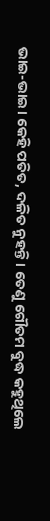ଭାଇ-ଭାଇ। କେହି ପତିତ, ଦଳିତ ନୁହନ୍ତି। ତେଣୁ ଗୌତମ ବୁଦ୍ଧ କହୁଥିଲେ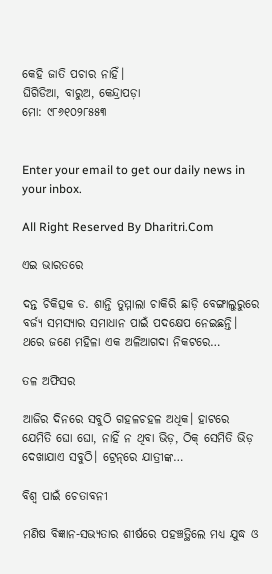କେହି ଜାତି ପଚାର ନାହିଁ।
ଘିଗିଡିଆ, ବାରୁଅ, କେନ୍ଦ୍ରାପଡ଼ା
ମୋ: ୯୮୬୧୦୨୮୫୫୩


Enter your email to get our daily news in your inbox.

All Right Reserved By Dharitri.Com

ଏଇ ଭାରତରେ

ଦନ୍ତ ଚିକିତ୍ସକ ଡ. ଶାନ୍ତି ତୁମ୍ମାଲା ଚାକିରି ଛାଡ଼ି ବେଙ୍ଗାଲୁରୁରେ ବର୍ଜ୍ୟ ସମସ୍ୟାର ସମାଧାନ ପାଇଁ ପଦକ୍ଷେପ ନେଇଛନ୍ତି। ଥରେ ଜଣେ ମହିଳା ଏକ ଅଳିଆଗଦା ନିକଟରେ…

ତଳ ଅଫିସର

ଆଜିର ଦିନରେ ସବୁଠି ଗହଳଚହଳ ଅଧିକ। ହାଟରେ ଯେମିତି ଘୋ ଘୋ, ନାହିଁ ନ ଥିବା ଭିଡ଼, ଠିକ୍‌ ସେମିତି ଭିଡ଼ ଦେଖାଯାଏ ସବୁଠି। ଟ୍ରେନ୍‌ରେ ଯାତ୍ରୀଙ୍କ…

ବିଶ୍ୱ ପାଇଁ ଚେତାବନୀ

ମଣିଷ ବିଜ୍ଞାନ-ସଭ୍ୟତାର ଶୀର୍ଷରେ ପହଞ୍ଚତ୍ଥିଲେ ମଧ୍ୟ ଯୁଦ୍ଧ ଓ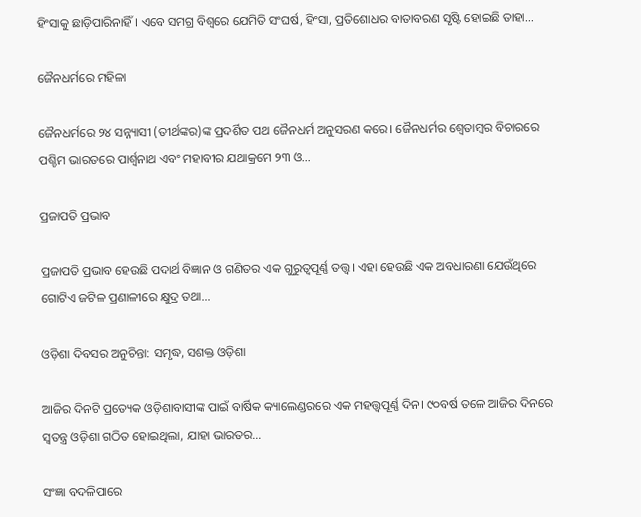ହିଂସାକୁ ଛାଡ଼ିପାରିନାହିଁ। ଏବେ ସମଗ୍ର ବିଶ୍ୱରେ ଯେମିତି ସଂଘର୍ଷ, ହିଂସା, ପ୍ରତିଶୋଧର ବାତାବରଣ ସୃଷ୍ଟି ହୋଇଛି ତାହା…

ଜୈନଧର୍ମରେ ମହିଳା

ଜୈନଧର୍ମରେ ୨୪ ସନ୍ନ୍ୟାସୀ (ତୀର୍ଥଙ୍କର)ଙ୍କ ପ୍ରଦର୍ଶିତ ପଥ ଜୈନଧର୍ମ ଅନୁସରଣ କରେ। ଜୈନଧର୍ମର ଶ୍ୱେତାମ୍ବର ବିଚାରରେ ପଶ୍ଚିମ ଭାରତରେ ପାର୍ଶ୍ୱନାଥ ଏବଂ ମହାବୀର ଯଥାକ୍ରମେ ୨୩ ଓ…

ପ୍ରଜାପତି ପ୍ରଭାବ

ପ୍ରଜାପତି ପ୍ରଭାବ ହେଉଛି ପଦାର୍ଥ ବିଜ୍ଞାନ ଓ ଗଣିତର ଏକ ଗୁରୁତ୍ୱପୂର୍ଣ୍ଣ ତତ୍ତ୍ୱ। ଏହା ହେଉଛି ଏକ ଅବଧାରଣା ଯେଉଁଥିରେ ଗୋଟିଏ ଜଟିଳ ପ୍ରଣାଳୀରେ କ୍ଷୁଦ୍ର ତଥା…

ଓଡ଼ିଶା ଦିବସର ଅନୁଚିନ୍ତା: ସମୃଦ୍ଧ, ସଶକ୍ତ ଓଡ଼ିଶା

ଆଜିର ଦିନଟି ପ୍ରତ୍ୟେକ ଓଡ଼ିଶାବାସୀଙ୍କ ପାଇଁ ବାର୍ଷିକ କ୍ୟାଲେଣ୍ଡରରେ ଏକ ମହତ୍ତ୍ୱପୂର୍ଣ୍ଣ ଦିନ। ୯୦ବର୍ଷ ତଳେ ଆଜିର ଦିନରେ ସ୍ବତନ୍ତ୍ର ଓଡ଼ିଶା ଗଠିତ ହୋଇଥିଲା, ଯାହା ଭାରତର…

ସଂଜ୍ଞା ବଦଳିପାରେ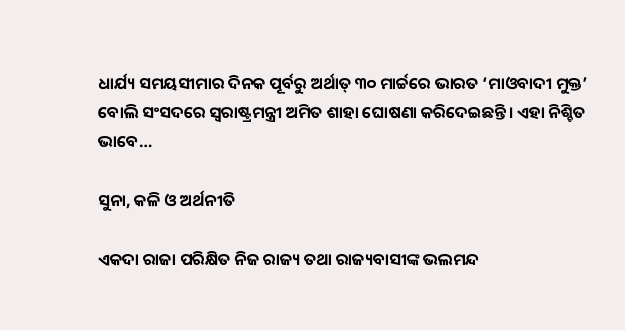ଧାର୍ଯ୍ୟ ସମୟସୀମାର ଦିନକ ପୂର୍ବରୁ ଅର୍ଥାତ୍‌ ୩୦ ମାର୍ଚ୍ଚରେ ଭାରତ ‘ମାଓବାଦୀ ମୁକ୍ତ’ ବୋଲି ସଂସଦରେ ସ୍ବରାଷ୍ଟ୍ରମନ୍ତ୍ରୀ ଅମିତ ଶାହା ଘୋଷଣା କରିଦେଇଛନ୍ତି। ଏହା ନିଶ୍ଚିତ ଭାବେ…

ସୁନା, କଳି ଓ ଅର୍ଥନୀତି

ଏକଦା ରାଜା ପରିକ୍ଷିତ ନିଜ ରାଜ୍ୟ ତଥା ରାଜ୍ୟବାସୀଙ୍କ ଭଲମନ୍ଦ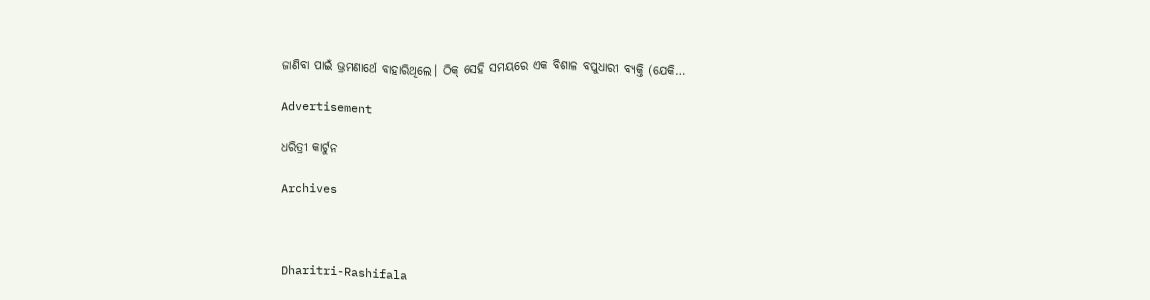ଜାଣିବା ପାଇଁ ଭ୍ରମଣାର୍ଥେ ବାହାରିଥିଲେ। ଠିକ୍‌ ସେହି ସମୟରେ ଏକ ବିଶାଳ ବପୁଧାରୀ ବ୍ୟକ୍ତି (ଯେକି…

Advertisement

ଧରିତ୍ରୀ କାର୍ଟୁନ

Archives



Dharitri-Rashifala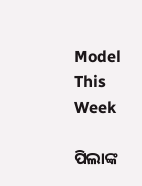Model This Week

ପିଲାଙ୍କ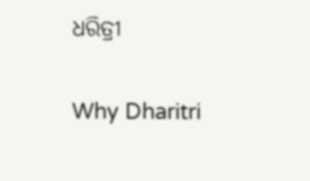ଧରିତ୍ରୀ

Why Dharitri